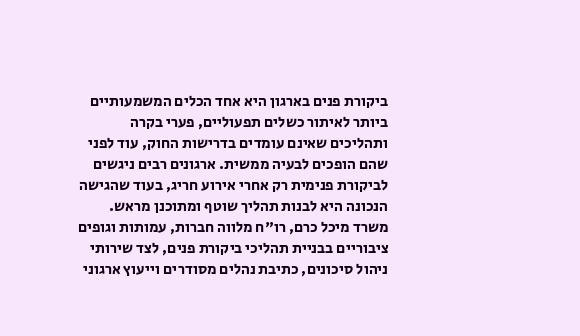ביקורת פנים בארגון היא אחד הכלים המשמעותיים ביותר לאיתור כשלים תפעוליים, פערי בקרה ותהליכים שאינם עומדים בדרישות החוק, עוד לפני שהם הופכים לבעיה ממשית. ארגונים רבים ניגשים לביקורת פנימית רק אחרי אירוע חריג, בעוד שהגישה הנכונה היא לבנות תהליך שוטף ומתוכנן מראש. משרד מיכל כרם, רו"ח מלווה חברות, עמותות וגופים ציבוריים בבניית תהליכי ביקורת פנים, לצד שירותי ניהול סיכונים, כתיבת נהלים מסודרים וייעוץ ארגוני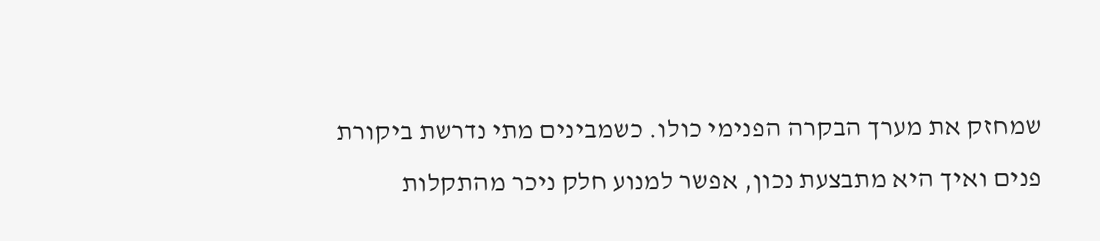שמחזק את מערך הבקרה הפנימי כולו. כשמבינים מתי נדרשת ביקורת פנים ואיך היא מתבצעת נכון, אפשר למנוע חלק ניכר מהתקלות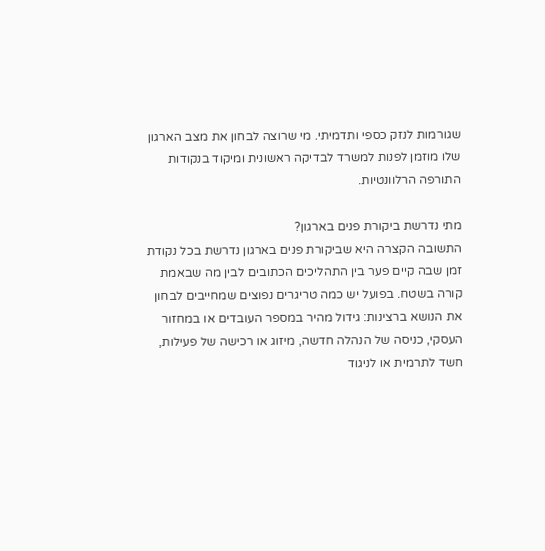שגורמות לנזק כספי ותדמיתי. מי שרוצה לבחון את מצב הארגון שלו מוזמן לפנות למשרד לבדיקה ראשונית ומיקוד בנקודות התורפה הרלוונטיות.

מתי נדרשת ביקורת פנים בארגון?
התשובה הקצרה היא שביקורת פנים בארגון נדרשת בכל נקודת זמן שבה קיים פער בין התהליכים הכתובים לבין מה שבאמת קורה בשטח. בפועל יש כמה טריגרים נפוצים שמחייבים לבחון את הנושא ברצינות: גידול מהיר במספר העובדים או במחזור העסקי, כניסה של הנהלה חדשה, מיזוג או רכישה של פעילות, חשד לתרמית או לניגוד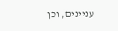עניינים, וכן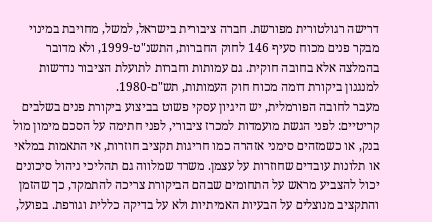דרישה רגולטורית מפורשת. חברה ציבורית בישראל, למשל, מחויבת במינוי מבקר פנים מכוח סעיף 146 לחוק החברות, התשנ"ט-1999, ולא מדובר בהמלצה אלא בחובה חוקית. גם עמותות וחברות לתועלת הציבור נדרשות למנגנון ביקורת דומה מכוח חוק העמותות, תש"ם-1980.
מעבר לחובה הפורמלית, יש היגיון עסקי פשוט בביצוע ביקורת פנים בשלבים קריטיים: לפני הגשת מועמדות למכרז ציבורי, לפני חתימה על הסכם מימון מול בנק, או כשמזהים סימני אזהרה כמו חריגות תקציב חוזרות, אי התאמות במלאי או תלונות עובדים שחוזרות על עצמן. משרד שמלווה גם תהליכי ניהול סיכונים יכול להצביע מראש על התחומים שבהם הביקורת צריכה להתמקד, כך שהזמן והתקציב מנוצלים על הבעיות האמיתיות ולא על בדיקה כללית וגורפת. בפועל,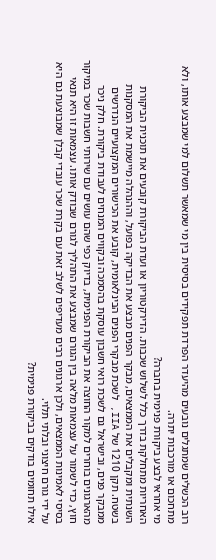רוב הכשלים שמתגלים נובעים מהיעדר הפרדת תפקידים בסיסית בין מי שמאשר תשלום למי שמבצע אותו, ולא מתחכום או מורכבות יתרה.
מי אחראי לבצע ביקורת פנימית בחברה?
האחריות מתחלקת בדרך כלל לשלוש שכבות. הדירקטוריון או ועדת הביקורת קובעים את תוכנית הביקורת השנתית ומקבלים את הממצאים, מבקר הפנים מבצע את הבדיקה בפועל, וההנהלה מיישמת את המסקנות בשטח. תקן 1210 של IIA, לשכת מבקרי הפנים הבינלאומית, קובע את הכישורים המקצועיים הנדרשים ממבקר פנים, ובישראל גם לשכת רואי חשבון עוסקת בהסמכה ובקווים המנחים לעבודת ביקורת. חלק ניכר מהארגונים בוחרים למקור החוצה את הביקורת הפנימית, בדיוק כפי שהם עושים עם שירותי חשבות שכר במיקור חוץ, כדי לשמור על עצמאות מלאה בין הגורם שמבצע את התהליך לגורם שבודק אותו. עצמאות זו היא תנאי בסיסי לאמינות הממצאים, ולכן ארגונים רבים מעדיפים לשלב זאת עם בקרת שכר עובדי קבלן שמבוצעת גם היא על ידי גורם חיצוני ובלתי תלוי.
אילו תחומים בודקים בביקורת פנימית?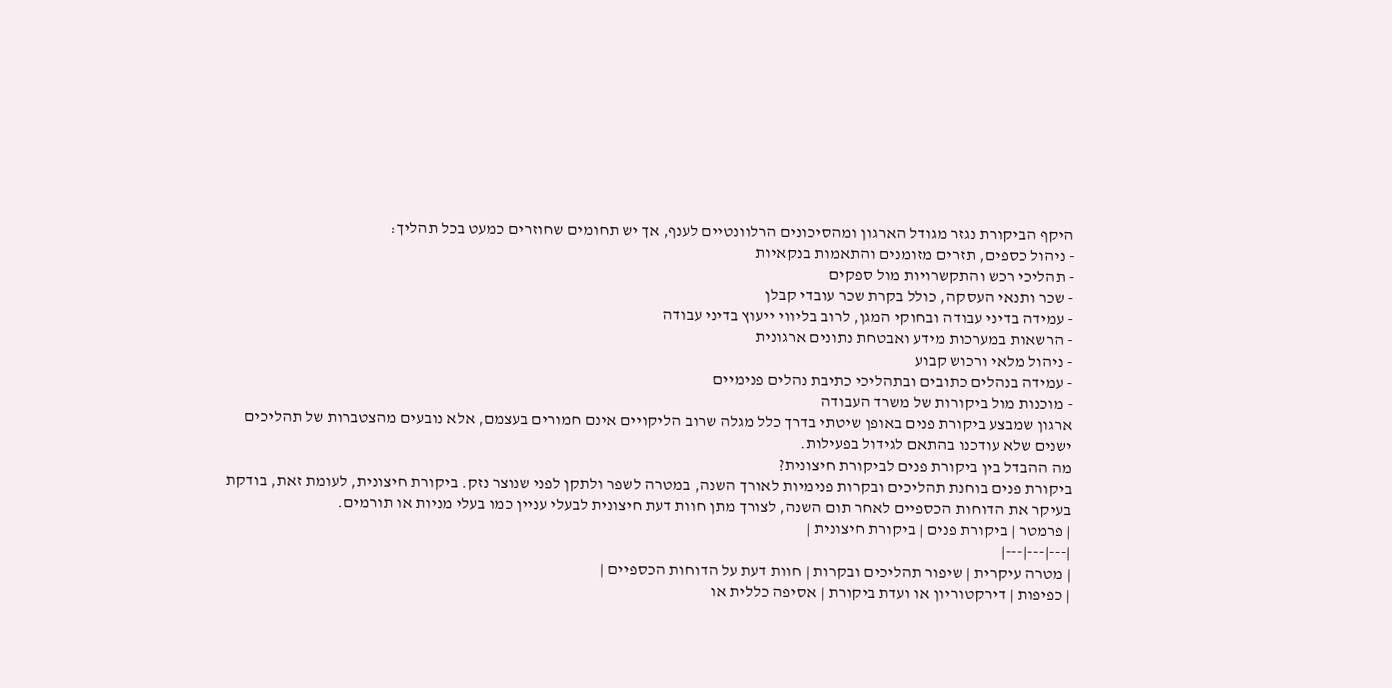היקף הביקורת נגזר מגודל הארגון ומהסיכונים הרלוונטיים לענף, אך יש תחומים שחוזרים כמעט בכל תהליך:
- ניהול כספים, תזרים מזומנים והתאמות בנקאיות
- תהליכי רכש והתקשרויות מול ספקים
- שכר ותנאי העסקה, כולל בקרת שכר עובדי קבלן
- עמידה בדיני עבודה ובחוקי המגן, לרוב בליווי ייעוץ בדיני עבודה
- הרשאות במערכות מידע ואבטחת נתונים ארגונית
- ניהול מלאי ורכוש קבוע
- עמידה בנהלים כתובים ובתהליכי כתיבת נהלים פנימיים
- מוכנות מול ביקורות של משרד העבודה
ארגון שמבצע ביקורת פנים באופן שיטתי בדרך כלל מגלה שרוב הליקויים אינם חמורים בעצמם, אלא נובעים מהצטברות של תהליכים ישנים שלא עודכנו בהתאם לגידול בפעילות.
מה ההבדל בין ביקורת פנים לביקורת חיצונית?
ביקורת פנים בוחנת תהליכים ובקרות פנימיות לאורך השנה, במטרה לשפר ולתקן לפני שנוצר נזק. ביקורת חיצונית, לעומת זאת, בודקת בעיקר את הדוחות הכספיים לאחר תום השנה, לצורך מתן חוות דעת חיצונית לבעלי עניין כמו בעלי מניות או תורמים.
| פרמטר | ביקורת פנים | ביקורת חיצונית |
|---|---|---|
| מטרה עיקרית | שיפור תהליכים ובקרות | חוות דעת על הדוחות הכספיים |
| כפיפות | דירקטוריון או ועדת ביקורת | אסיפה כללית או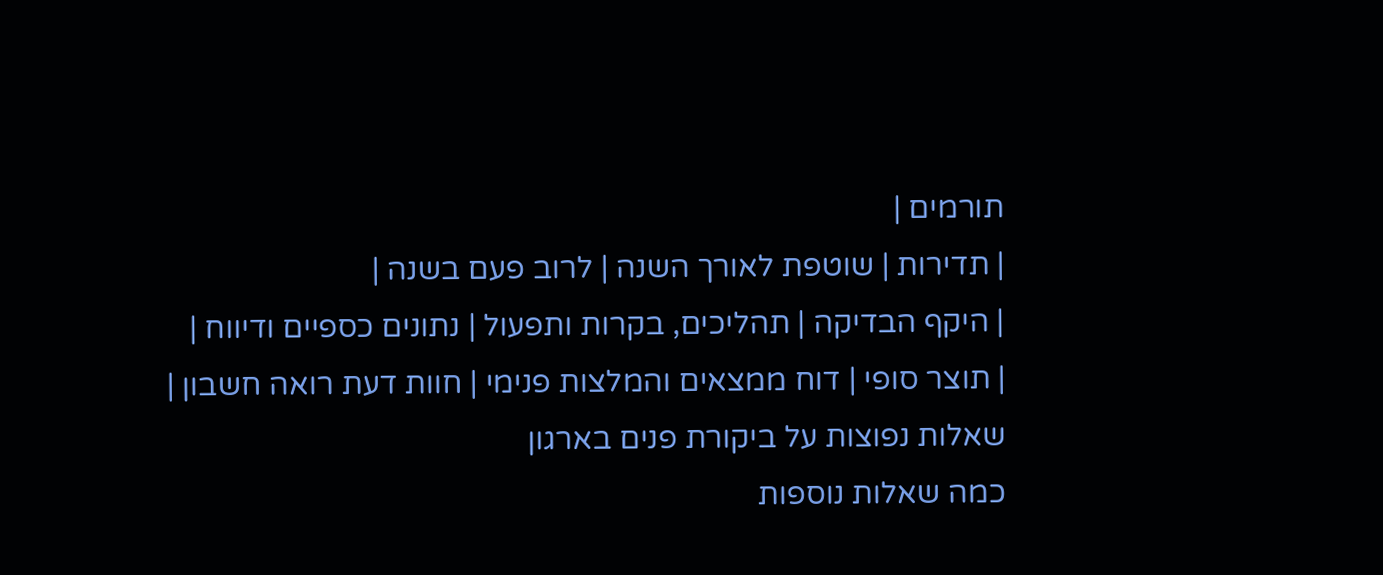תורמים |
| תדירות | שוטפת לאורך השנה | לרוב פעם בשנה |
| היקף הבדיקה | תהליכים, בקרות ותפעול | נתונים כספיים ודיווח |
| תוצר סופי | דוח ממצאים והמלצות פנימי | חוות דעת רואה חשבון |
שאלות נפוצות על ביקורת פנים בארגון
כמה שאלות נוספות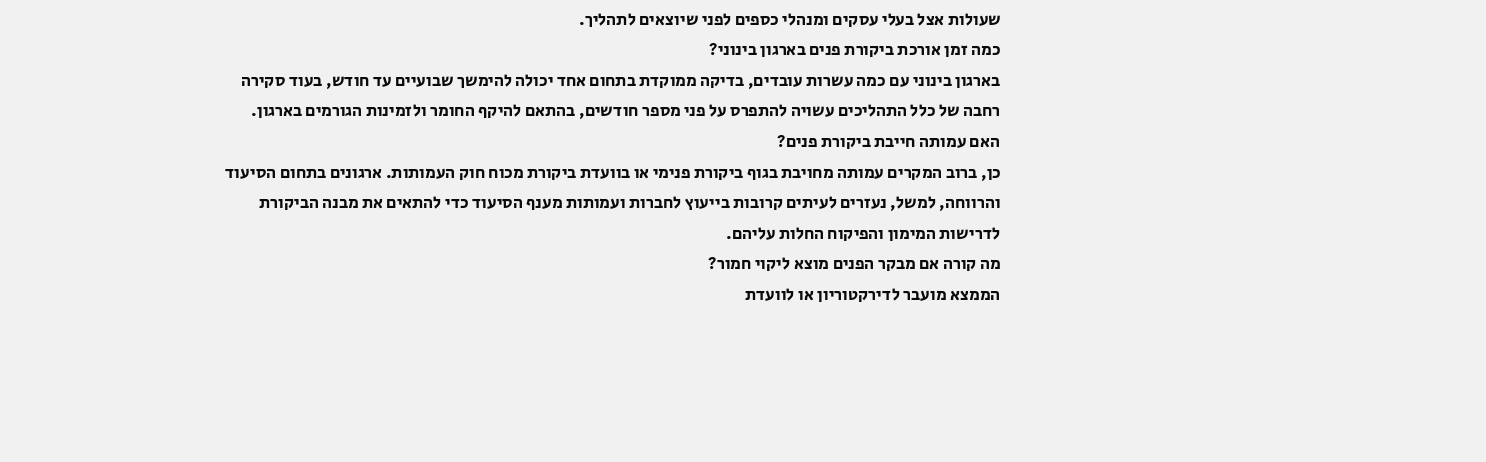שעולות אצל בעלי עסקים ומנהלי כספים לפני שיוצאים לתהליך.
כמה זמן אורכת ביקורת פנים בארגון בינוני?
בארגון בינוני עם כמה עשרות עובדים, בדיקה ממוקדת בתחום אחד יכולה להימשך שבועיים עד חודש, בעוד סקירה רחבה של כלל התהליכים עשויה להתפרס על פני מספר חודשים, בהתאם להיקף החומר ולזמינות הגורמים בארגון.
האם עמותה חייבת ביקורת פנים?
כן, ברוב המקרים עמותה מחויבת בגוף ביקורת פנימי או בוועדת ביקורת מכוח חוק העמותות. ארגונים בתחום הסיעוד והרווחה, למשל, נעזרים לעיתים קרובות בייעוץ לחברות ועמותות מענף הסיעוד כדי להתאים את מבנה הביקורת לדרישות המימון והפיקוח החלות עליהם.
מה קורה אם מבקר הפנים מוצא ליקוי חמור?
הממצא מועבר לדירקטוריון או לוועדת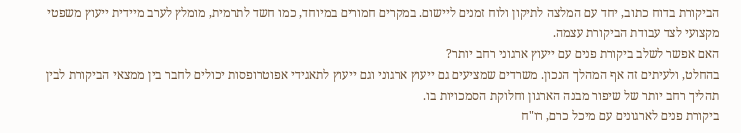הביקורת בדוח כתוב, יחד עם המלצה לתיקון ולוח זמנים ליישום. במקרים חמורים במיוחד, כמו חשד לתרמית, מומלץ לערב מיידית ייעוץ משפטי מקצועי לצד עבודת הביקורת עצמה.
האם אפשר לשלב ביקורת פנים עם ייעוץ ארגוני רחב יותר?
בהחלט, ולעיתים זה אף המהלך הנכון. משרדים שמציעים גם ייעוץ ארגוני וגם ייעוץ לתאגידי אפוטרופסות יכולים לחבר בין ממצאי הביקורת לבין תהליך רחב יותר של שיפור מבנה הארגון וחלוקת הסמכויות בו.
ביקורת פנים לארגונים עם מיכל כרם, רו"ח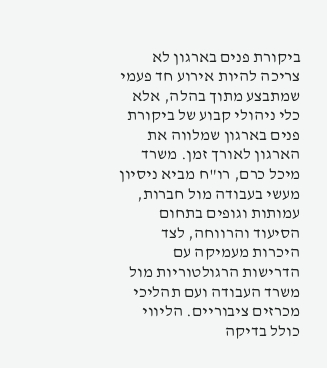ביקורת פנים בארגון לא צריכה להיות אירוע חד פעמי שמתבצע מתוך בהלה, אלא כלי ניהולי קבוע של ביקורת פנים בארגון שמלווה את הארגון לאורך זמן. משרד מיכל כרם, רו"ח מביא ניסיון מעשי בעבודה מול חברות, עמותות וגופים בתחום הסיעוד והרווחה, לצד היכרות מעמיקה עם הדרישות הרגולטוריות מול משרד העבודה ועם תהליכי מכרזים ציבוריים. הליווי כולל בדיקה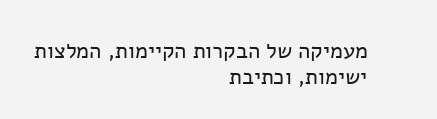מעמיקה של הבקרות הקיימות, המלצות ישימות, וכתיבת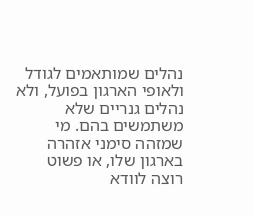נהלים שמותאמים לגודל ולאופי הארגון בפועל, ולא נהלים גנריים שלא משתמשים בהם. מי שמזהה סימני אזהרה בארגון שלו, או פשוט רוצה לוודא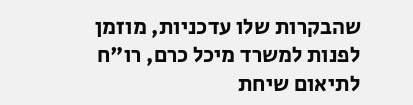שהבקרות שלו עדכניות, מוזמן לפנות למשרד מיכל כרם, רו"ח לתיאום שיחת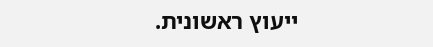ייעוץ ראשונית.